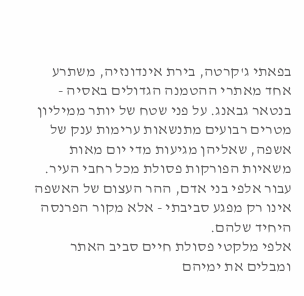בפאתי ג'קרטה, בירת אינדונזיה, משתרע אחד מאתרי ההטמנה הגדולים באסיה - בנטאר גבאנג. על פני שטח של יותר ממיליון מטרים רבועים מתנשאות ערימות ענק של אשפה, שאליהן מגיעות מדי יום מאות משאיות הפורקות פסולת מכל רחבי העיר. עבור אלפי בני אדם, ההר העצום של האשפה אינו רק מפגע סביבתי - אלא מקור הפרנסה היחיד שלהם.
אלפי מלקטי פסולת חיים סביב האתר ומבלים את ימיהם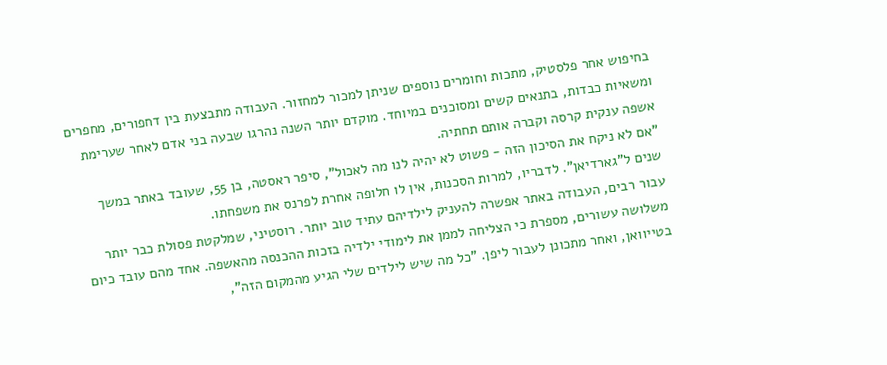בחיפוש אחר פלסטיק, מתכות וחומרים נוספים שניתן למכור למחזור. העבודה מתבצעת בין דחפורים, מחפרים ומשאיות כבדות, בתנאים קשים ומסוכנים במיוחד. מוקדם יותר השנה נהרגו שבעה בני אדם לאחר שערימת אשפה ענקית קרסה וקברה אותם תחתיה.
"אם לא ניקח את הסיכון הזה - פשוט לא יהיה לנו מה לאכול", סיפר ראסטה, בן 55, שעובד באתר במשך שנים ל"גארדיאן". לדבריו, למרות הסכנות, אין לו חלופה אחרת לפרנס את משפחתו.
עבור רבים, העבודה באתר אפשרה להעניק לילדיהם עתיד טוב יותר. רוסטיני, שמלקטת פסולת כבר יותר משלושה עשורים, מספרת כי הצליחה לממן את לימודי ילדיה בזכות ההכנסה מהאשפה. אחד מהם עובד כיום בטייוואן, ואחר מתכונן לעבור ליפן. "כל מה שיש לילדים שלי הגיע מהמקום הזה",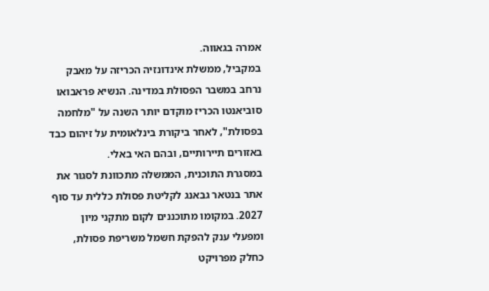אמרה בגאווה.
במקביל, ממשלת אינדונזיה הכריזה על מאבק נרחב במשבר הפסולת במדינה. הנשיא פראבואו סוביאנטו הכריז מוקדם יותר השנה על "מלחמה בפסולת", לאחר ביקורת בינלאומית על זיהום כבד באזורים תיירותיים, ובהם האי באלי.
במסגרת התוכנית, הממשלה מתכוונת לסגור את אתר בנטאר גבאנג לקליטת פסולת כללית עד סוף 2027. במקומו מתוכננים לקום מתקני מיון ומפעלי ענק להפקת חשמל משריפת פסולת, כחלק מפרויקט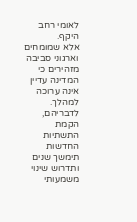לאומי רחב היקף.
אלא שמומחים וארגוני סביבה מזהירים כי המדינה עדיין אינה ערוכה למהלך. לדבריהם, הקמת התשתיות החדשות תימשך שנים ותדרוש שינוי משמעותי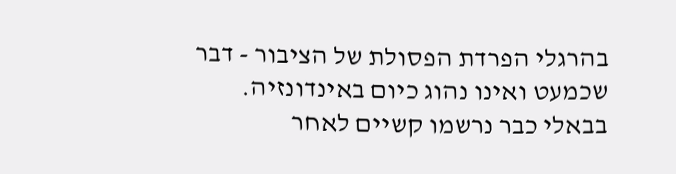בהרגלי הפרדת הפסולת של הציבור - דבר שכמעט ואינו נהוג כיום באינדונזיה. בבאלי כבר נרשמו קשיים לאחר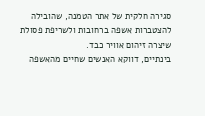סגירה חלקית של אתר הטמנה, שהובילה להצטברות אשפה ברחובות ולשריפת פסולת שיצרה זיהום אוויר כבד.
בינתיים, דווקא האנשים שחיים מהאשפה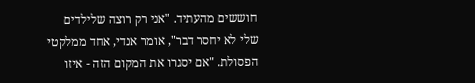חוששים מהעתיד. "אני רק רוצה שלילדים שלי לא יחסר דבר", אומר אנדי, אחד ממלקטי הפסולת. "אם יסגרו את המקום הזה - איזו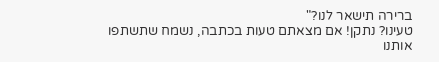ברירה תישאר לנו?"
טעינו? נתקן! אם מצאתם טעות בכתבה, נשמח שתשתפו אותנו